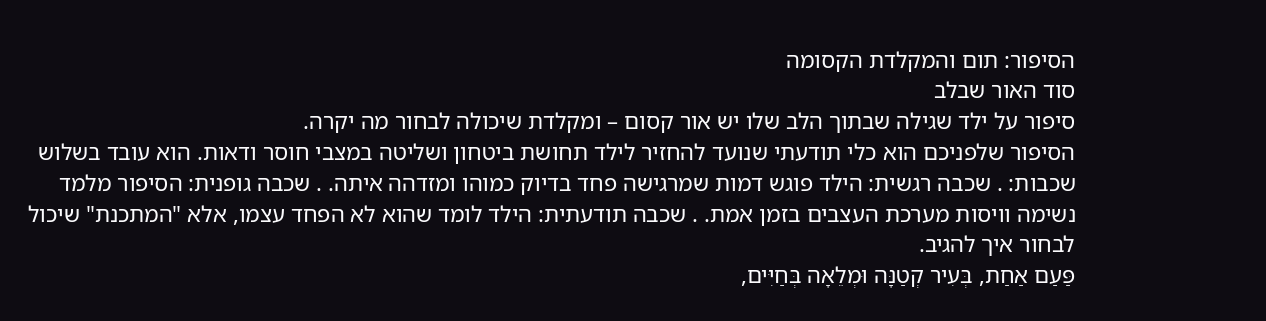הסיפור: תום והמקלדת הקסומה
סוד האור שבלב
סיפור על ילד שגילה שבתוך הלב שלו יש אור קסום – ומקלדת שיכולה לבחור מה יקרה.
הסיפור שלפניכם הוא כלי תודעתי שנועד להחזיר לילד תחושת ביטחון ושליטה במצבי חוסר ודאות. הוא עובד בשלוש שכבות: . שכבה רגשית: הילד פוגש דמות שמרגישה פחד בדיוק כמוהו ומזדהה איתה. . שכבה גופנית: הסיפור מלמד נשימה וויסות מערכת העצבים בזמן אמת. . שכבה תודעתית: הילד לומד שהוא לא הפחד עצמו, אלא "המתכנת" שיכול לבחור איך להגיב.
פַּעַם אַחַת, בְּעִיר קְטַנָּה וּמְלֵאָה בְּחַיִּים,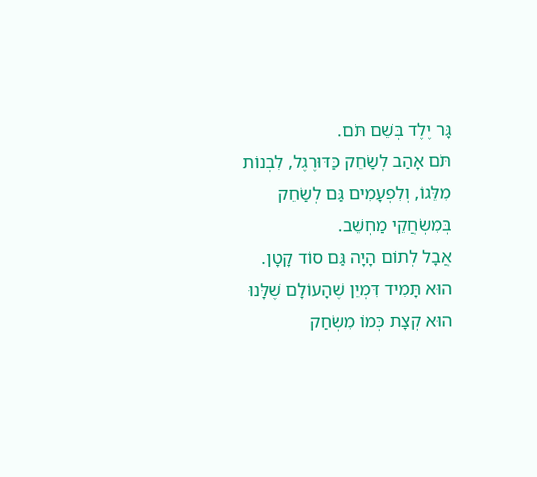גָּר יֶלֶד בְּשֵׁם תֹּם.
תֹּם אָהַב לְשַׂחֵק כַּדּוּרֶגֶל, לִבְנוֹת מִלֵּגוֹ, וְלִפְעָמִים גַּם לְשַׂחֵק בְּמִשְׂחֲקֵי מַחְשֵׁב.
אֲבָל לְתוֹם הָיָה גַּם סוֹד קָטָן.
הוּא תָּמִיד דִּמְיֵן שֶׁהָעוֹלָם שֶׁלָּנוּ הוּא קְצָת כְּמוֹ מִשְׂחַק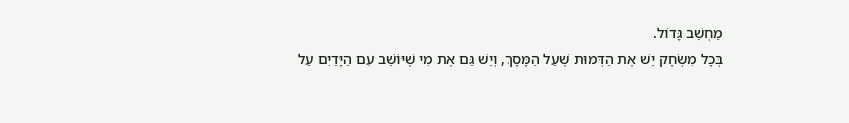מַחְשֵׁב גָּדוֹל.
בְּכָל מִשְׂחָק יֵשׁ אֶת הַדְּמוּת שֶׁעַל הַמָּסָךְ, וְיֵשׁ גַּם אֶת מִי שֶׁיּוֹשֵׁב עִם הַיָּדַיִם עַל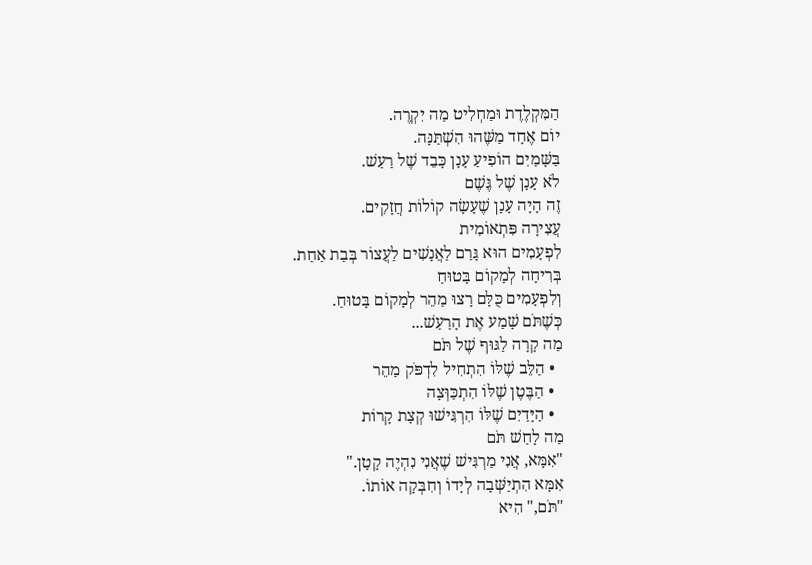הַמִּקְלֶדֶת וּמַחְלִיט מַה יִקְרֶה.
יוֹם אֶחָד מַשֶּׁהוּ הִשְׁתַּנָּה.
בַּשָּׁמַיִם הוֹפִיעַ עָנָן כָּבֵד שֶׁל רַעַשׁ.
לֹא עָנָן שֶׁל גֶּשֶׁם
זֶה הָיָה עָנָן שֶׁעָשָׂה קוֹלוֹת חֲזָקִים.
עֲצִירָה פִּתְאוֹמִית
לִפְעָמִים הוּא גָּרַם לַאֲנָשִׁים לַעֲצוֹר בְּבַת אַחַת.
בְּרִיחָה לְמָקוֹם בָּטוּחַ
וְלִפְעָמִים כֻּלָּם רָצוּ מַהֵר לְמָקוֹם בָּטוּחַ.
כְּשֶׁתֹּם שָׁמַע אֶת הָרַעַשׁ...
מַה קָרָה לַגּוּף שֶׁל תֹּם
  • הַלֵּב שֶׁלּוֹ הִתְחִיל לִדְפֹּק מַהֵר
  • הַבֶּטֶן שֶׁלּוֹ הִתְכַּוְּצָה
  • הַיָּדַיִם שֶׁלּוֹ הִרְגִּישׁוּ קְצָת קָרוֹת
מַה לָחַשׁ תֹּם
"אִמָּא, אֲנִי מַרְגִּישׁ שֶׁאֲנִי נִהְיֶה קָטָן."
אִמָּא הִתְיַשְּׁבָה לְיָדוֹ וְחִבְּקָה אוֹתוֹ.
"תֹּם," הִיא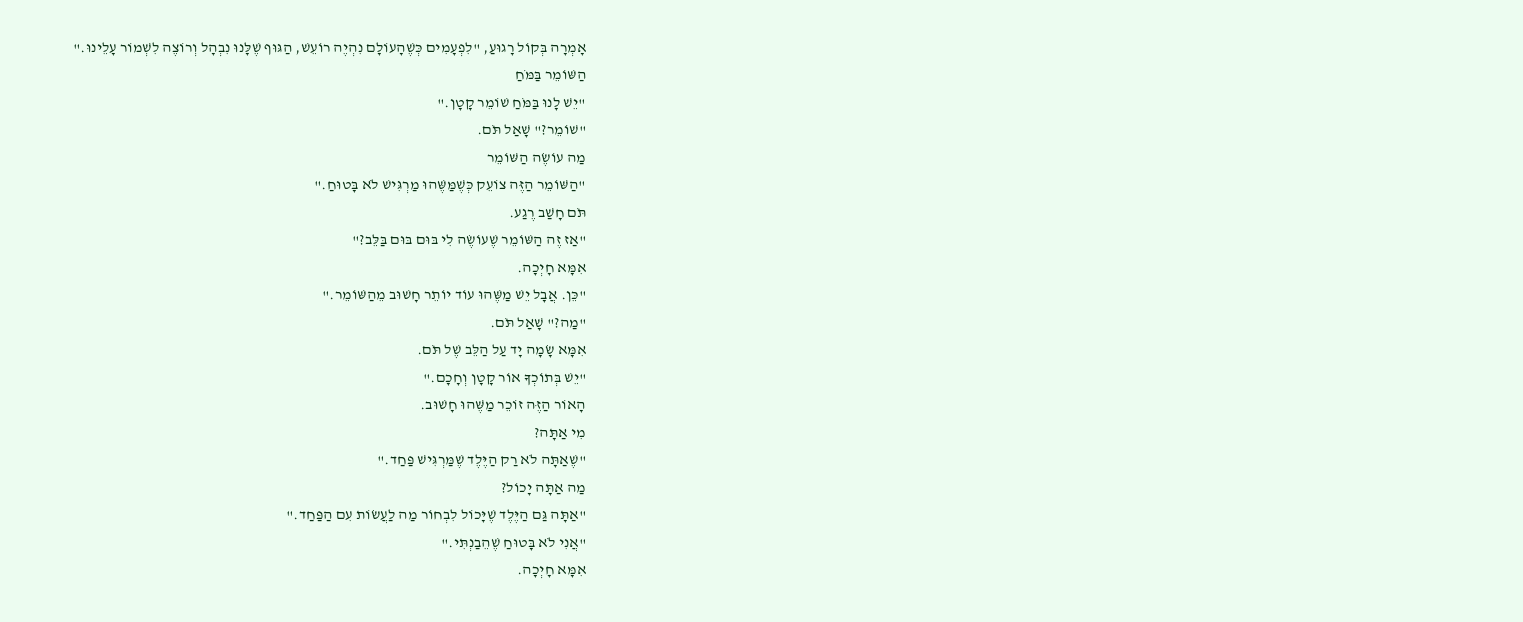אָמְרָה בְּקוֹל רָגוּעַ, "לִפְעָמִים כְּשֶׁהָעוֹלָם נִהְיֶה רוֹעֵשׁ, הַגּוּף שֶׁלָּנוּ נִבְהָל וְרוֹצֶה לִשְׁמוֹר עָלֵינוּ."
הַשּׁוֹמֵר בַּמֹּחַ
"יֵשׁ לָנוּ בַּמֹּחַ שׁוֹמֵר קָטָן."
"שׁוֹמֵר?" שָׁאַל תֹּם.
מַה עוֹשֶׂה הַשּׁוֹמֵר
"הַשּׁוֹמֵר הַזֶּה צוֹעֵק כְּשֶׁמַּשֶּׁהוּ מַרְגִּישׁ לֹא בָּטוּחַ."
תֹּם חָשַׁב רֶגַע.
"אַז זֶה הַשּׁוֹמֵר שֶׁעוֹשֶׂה לִי בּוּם בּוּם בַּלֵּב?"
אִמָּא חָיְכָה.
"כֵּן. אֲבָל יֵשׁ מַשֶּׁהוּ עוֹד יוֹתֵר חָשׁוּב מֵהַשּׁוֹמֵר."
"מַה?" שָׁאַל תֹּם.
אִמָּא שָׂמָה יָד עַל הַלֵּב שֶׁל תֹּם.
"יֵשׁ בְּתוֹכְךָ אוֹר קָטָן וְחָכָם."
הָאוֹר הַזֶּה זוֹכֵר מַשֶּׁהוּ חָשׁוּב.
מִי אַתָּה?
"שֶׁאַתָּה לֹא רַק הַיֶּלֶד שֶׁמַּרְגִּישׁ פַּחַד."
מַה אַתָּה יָכוֹל?
"אַתָּה גַּם הַיֶּלֶד שֶׁיָּכוֹל לִבְחוֹר מַה לַעֲשׂוֹת עִם הַפַּחַד."
"אֲנִי לֹא בָּטוּחַ שֶׁהֵבַנְתִּי."
אִמָּא חָיְכָה.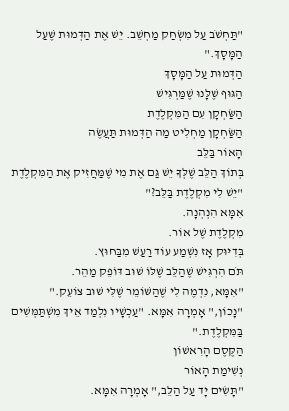"תַּחְשֹׁב עַל מִשְׂחַק מַחְשֵׁב. יֵשׁ אֶת הַדְּמוּת שֶׁעַל הַמָּסָךְ."
הַדְּמוּת עַל הַמָּסָךְ
הַגּוּף שֶׁלָּנוּ שֶׁמַּרְגִּישׁ
הַשַּׂחְקָן עִם הַמִּקְלֶדֶת
הַשַּׂחְקָן מַחְלִיט מַה הַדְּמוּת תַּעֲשֶׂה
הָאוֹר בַּלֵּב
בְּתוֹךְ הַלֵּב שֶׁלְּךָ יֵשׁ גַּם אֶת מִי שֶׁמַּחֲזִיק אֶת הַמִּקְלֶדֶת
"יֵשׁ לִי מִקְלֶדֶת בַּלֵּב?"
אִמָּא הִנְהְנָה.
מִקְלֶדֶת שֶׁל אוֹר.
בְּדִיּוּק אָז נִשְׁמַע עוֹד רַעַשׁ מִבַּחוּץ.
תֹּם הִרְגִּישׁ שֶׁהַלֵּב שֶׁלּוֹ שׁוּב דּוֹפֵק מַהֵר.
"אִמָּא, נִדְמֶה לִי שֶׁהַשּׁוֹמֵר שֶׁלִּי שׁוּב צוֹעֵק."
"נָכוֹן," אָמְרָה אִמָּא. "עַכְשָׁיו נִלְמַד אֵיךְ מִשְׁתַּמְּשִׁים בַּמִּקְלֶדֶת."
הַקֶּסֶם הָרִאשׁוֹן
נְשִׁימַת הָאוֹר
"תָּשִׂים יָד עַל הַלֵּב," אָמְרָה אִמָּא.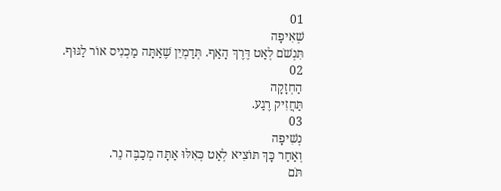01
שְׁאִיפָה
תִּנְשֹׁם לְאַט דֶּרֶךְ הָאַף. תְּדַמְיֵן שֶׁאַתָּה מַכְנִיס אוֹר לַגּוּף.
02
הַחְזָקָה
תַּחֲזִיק רֶגַע.
03
נְשִׁיפָה
וְאַחַר כָּךְ תּוֹצִיא לְאַט כְּאִלּוּ אַתָּה מְכַבֶּה נֵר.
תֹּם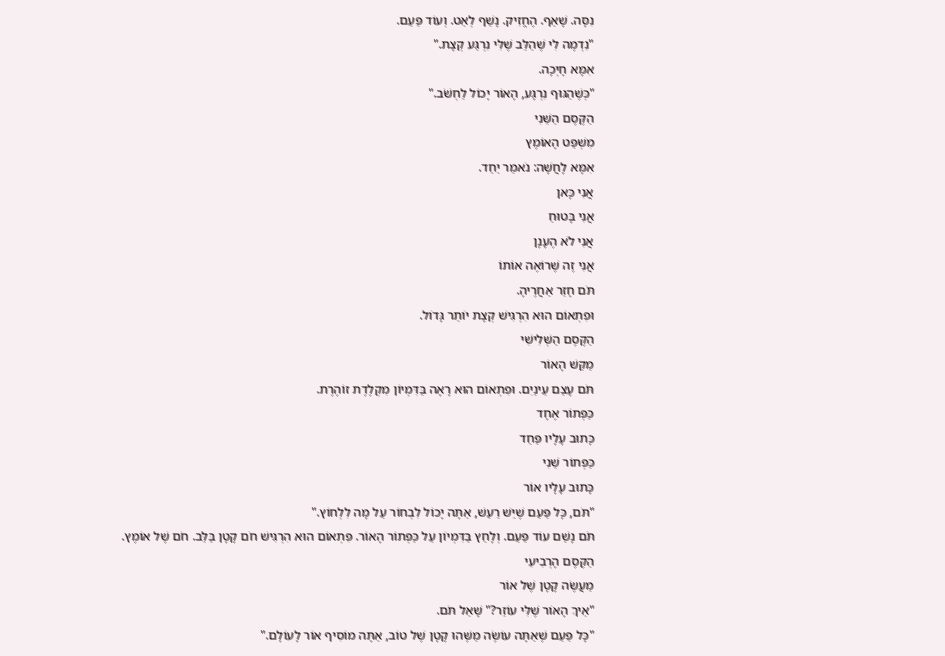נִסָּה. שָׁאַף. הֶחֱזִיק. נָשַׁף לְאַט. וְעוֹד פַּעַם.
"נִדְמֶה לִי שֶׁהַלֵּב שֶׁלִּי נִרְגַּע קְצָת."
אִמָּא חָיְכָה.
"כְּשֶׁהַגּוּף נִרְגָּע, הָאוֹר יָכוֹל לַחְשֹׁב."
הַקֶּסֶם הַשֵּׁנִי
מִשְׁפַּט הָאוֹמֶץ
אִמָּא לָחֲשָׁה: נֹאמַר יַחַד.
אֲנִי כָּאן
אֲנִי בָּטוּחַ
אֲנִי לֹא הֶעָנָן
אֲנִי זֶה שֶׁרוֹאֶה אוֹתוֹ
תֹּם חָזַר אַחֲרֶיהָ.
וּפִתְאוֹם הוּא הִרְגִּישׁ קְצָת יוֹתֵר גָּדוֹל.
הַקֶּסֶם הַשְּׁלִישִׁי
מַקֵּשׁ הָאוֹר
תֹּם עָצַם עֵינַיִם. וּפִתְאוֹם הוּא רָאָה בַּדִּמְיוֹן מִקְלֶדֶת זוֹהֶרֶת.
כַּפְּתוֹר אֶחָד
כָּתוּב עָלָיו פַּחַד
כַּפְּתוֹר שֵׁנִי
כָּתוּב עָלָיו אוֹר
"תֹּם, כָּל פַּעַם שֶׁיֵּשׁ רַעַשׁ, אַתָּה יָכוֹל לִבְחוֹר עַל מָה לִלְחוֹץ."
תֹּם נָשַׁם עוֹד פַּעַם. וְלָחַץ בַּדִּמְיוֹן עַל כַּפְּתוֹר הָאוֹר. פִּתְאוֹם הוּא הִרְגִּישׁ חֹם קָטָן בַּלֵּב. חֹם שֶׁל אוֹמֶץ.
הַקֶּסֶם הָרְבִיעִי
מַעֲשֶׂה קָטָן שֶׁל אוֹר
"אֵיךְ הָאוֹר שֶׁלִּי עוֹזֵר?" שָׁאַל תֹּם.
"כָּל פַּעַם שֶׁאַתָּה עוֹשֶׂה מַשֶּׁהוּ קָטָן שֶׁל טוֹב, אַתָּה מוֹסִיף אוֹר לָעוֹלָם."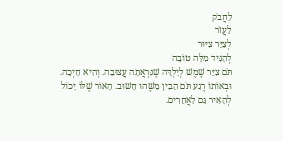לַחֲבֹק
לַעֲזֹר
לְצַיֵּר צִיּוּר
לְהַגִּיד מִלָּה טוֹבָה
תֹּם צִיֵּר שֶׁמֶשׁ לְיַלְדָּה שֶׁנִּרְאֲתָה עֲצוּבָה. וְהִיא חָיְכָה. וּבְאוֹתוֹ רֶגַע תֹּם הֵבִין מַשֶּׁהוּ חָשׁוּב. הָאוֹר שֶׁלּוֹ יָכוֹל לְהָאִיר גַּם לַאֲחֵרִים.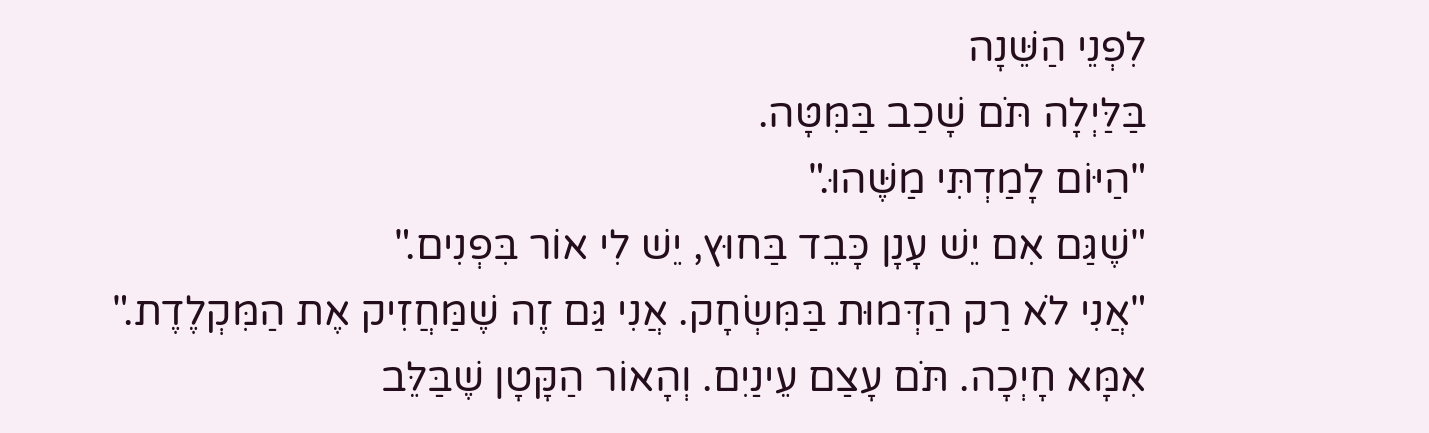לִפְנֵי הַשֵּׁנָה
בַּלַּיְלָה תֹּם שָׁכַב בַּמִּטָּה.
"הַיּוֹם לָמַדְתִּי מַשֶּׁהוּ."
"שֶׁגַּם אִם יֵשׁ עָנָן כָּבֵד בַּחוּץ, יֵשׁ לִי אוֹר בִּפְנִים."
"אֲנִי לֹא רַק הַדְּמוּת בַּמִּשְׂחָק. אֲנִי גַּם זֶה שֶׁמַּחֲזִיק אֶת הַמִּקְלֶדֶת."
אִמָּא חָיְכָה. תֹּם עָצַם עֵינַיִם. וְהָאוֹר הַקָּטָן שֶׁבַּלֵּב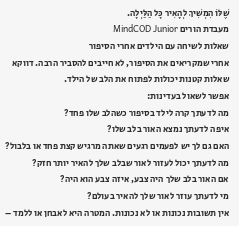שֶׁלּוֹ הִמְשִׁיךְ לְהָאִיר כָּל הַלַּיְלָה.
מעבדת הורים MindCOD Junior
שאלות לשיחה עם הילדים אחרי הסיפור
אחרי שמקריאים את הסיפור, לא חייבים להסביר הרבה. דווקא שאלות קטנות יכולות לפתוח את הלב של הילד.
אפשר לשאול בעדינות:
מה לדעתך קרה לילד בסיפור כשהלב שלו פחד?
איפה לדעתך נמצא האור בלב שלו?
האם גם לך יש לפעמים רגעים שאתה מרגיש קצת פחד או בלבול?
מה לדעתך יכול לעזור לאור שבלב שלך להאיר יותר חזק?
אם האור בלב שלך היה צבע, איזה צבע הוא היה?
מי לדעתך עוזר לאור שלך להאיר בעולם?
אין תשובות נכונות או לא נכונות. המטרה היא לאבחן או ללמד –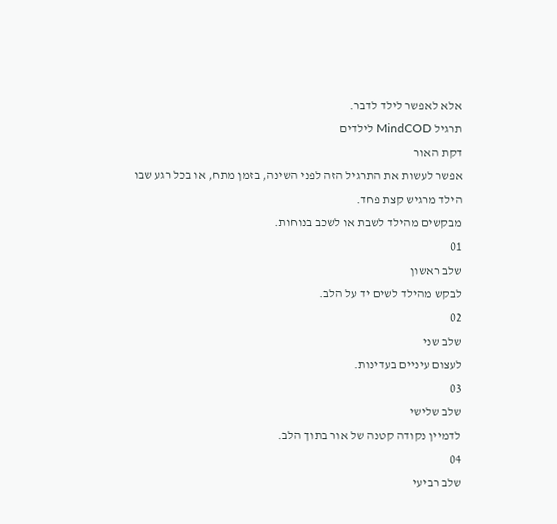אלא לאפשר לילד לדבר.
תרגיל MindCOD לילדים
דקת האור
אפשר לעשות את התרגיל הזה לפני השינה, בזמן מתח, או בכל רגע שבו הילד מרגיש קצת פחד.
מבקשים מהילד לשבת או לשכב בנוחות.
01
שלב ראשון
לבקש מהילד לשים יד על הלב.
02
שלב שני
לעצום עיניים בעדינות.
03
שלב שלישי
לדמיין נקודה קטנה של אור בתוך הלב.
04
שלב רביעי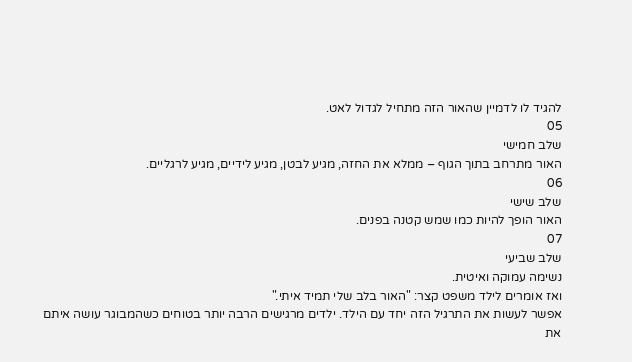להגיד לו לדמיין שהאור הזה מתחיל לגדול לאט.
05
שלב חמישי
האור מתרחב בתוך הגוף – ממלא את החזה, מגיע לבטן, מגיע לידיים, מגיע לרגליים.
06
שלב שישי
האור הופך להיות כמו שמש קטנה בפנים.
07
שלב שביעי
נשימה עמוקה ואיטית.
ואז אומרים לילד משפט קצר: "האור בלב שלי תמיד איתי."
אפשר לעשות את התרגיל הזה יחד עם הילד. ילדים מרגישים הרבה יותר בטוחים כשהמבוגר עושה איתם את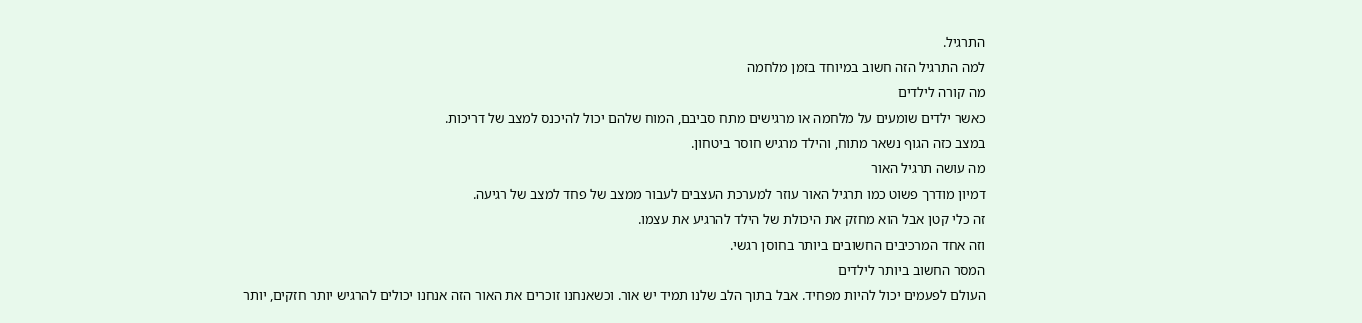התרגיל.
למה התרגיל הזה חשוב במיוחד בזמן מלחמה
מה קורה לילדים
כאשר ילדים שומעים על מלחמה או מרגישים מתח סביבם, המוח שלהם יכול להיכנס למצב של דריכות.
במצב כזה הגוף נשאר מתוח, והילד מרגיש חוסר ביטחון.
מה עושה תרגיל האור
דמיון מודרך פשוט כמו תרגיל האור עוזר למערכת העצבים לעבור ממצב של פחד למצב של רגיעה.
זה כלי קטן אבל הוא מחזק את היכולת של הילד להרגיע את עצמו.
וזה אחד המרכיבים החשובים ביותר בחוסן רגשי.
המסר החשוב ביותר לילדים
העולם לפעמים יכול להיות מפחיד. אבל בתוך הלב שלנו תמיד יש אור. וכשאנחנו זוכרים את האור הזה אנחנו יכולים להרגיש יותר חזקים, יותר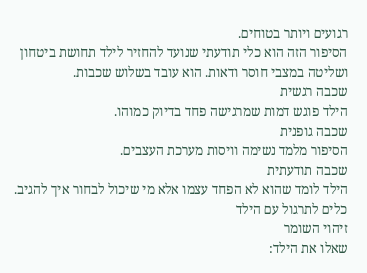רגועים ויותר בטוחים.
הסיפור הזה הוא כלי תודעתי שנועד להחזיר לילד תחושת ביטחון ושליטה במצבי חוסר ודאות. הוא עובד בשלוש שכבות.
שכבה רגשית
הילד פוגש דמות שמרגישה פחד בדיוק כמוהו.
שכבה גופנית
הסיפור מלמד נשימה וויסות מערכת העצבים.
שכבה תודעתית
הילד לומד שהוא לא הפחד עצמו אלא מי שיכול לבחור איך להגיב.
כלים לתרגול עם הילד
זיהוי השומר
שאלו את הילד: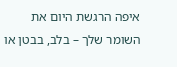איפה הרגשת היום את השומר שלך – בלב, בבטן או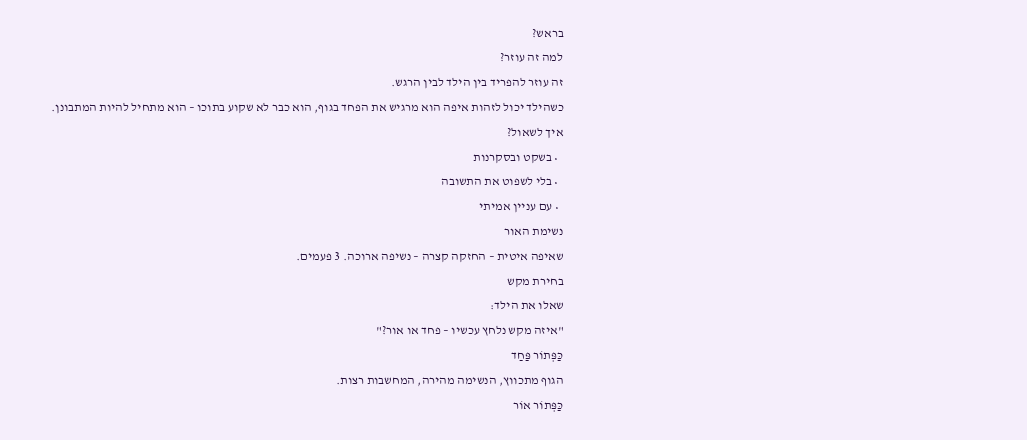בראש?
למה זה עוזר?
זה עוזר להפריד בין הילד לבין הרגש.
כשהילד יכול לזהות איפה הוא מרגיש את הפחד בגוף, הוא כבר לא שקוע בתוכו – הוא מתחיל להיות המתבונן.
איך לשאול?
  • בשקט ובסקרנות
  • בלי לשפוט את התשובה
  • עם עניין אמיתי
נשימת האור
שאיפה איטית – החזקה קצרה – נשיפה ארוכה. 3 פעמים.
בחירת מקש
שאלו את הילד:
"איזה מקש נלחץ עכשיו – פחד או אור?"
כַּפְּתוֹר פַּחַד
הגוף מתכווץ, הנשימה מהירה, המחשבות רצות.
כַּפְּתוֹר אוֹר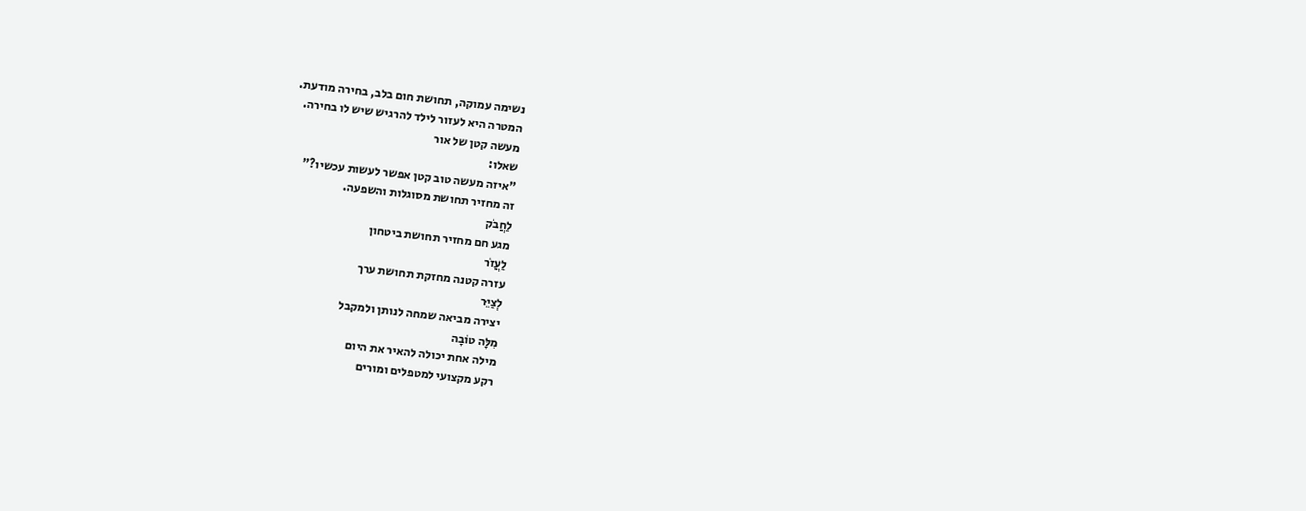נשימה עמוקה, תחושת חום בלב, בחירה מודעת.
המטרה היא לעזור לילד להרגיש שיש לו בחירה.
מעשה קטן של אור
שאלו:
"איזה מעשה טוב קטן אפשר לעשות עכשיו?"
זה מחזיר תחושת מסוגלות והשפעה.
לַחֲבֹק
מגע חם מחזיר תחושת ביטחון
לַעֲזֹר
עזרה קטנה מחזקת תחושת ערך
לְצַיֵּר
יצירה מביאה שמחה לנותן ולמקבל
מִלָּה טוֹבָה
מילה אחת יכולה להאיר את היום
רקע מקצועי למטפלים ומורים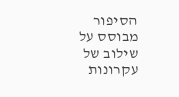הסיפור מבוסס על שילוב של עקרונות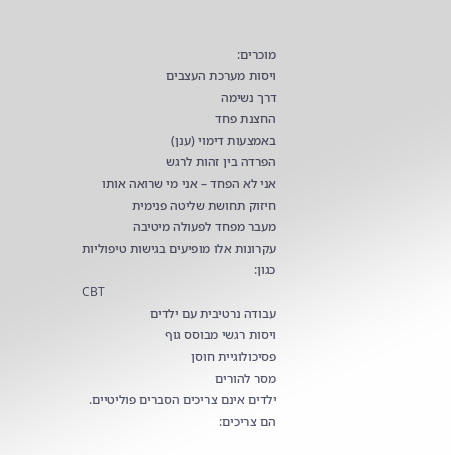מוכרים:
ויסות מערכת העצבים
דרך נשימה
החצנת פחד
באמצעות דימוי (ענן)
הפרדה בין זהות לרגש
אני לא הפחד – אני מי שרואה אותו
חיזוק תחושת שליטה פנימית
מעבר מפחד לפעולה מיטיבה
עקרונות אלו מופיעים בגישות טיפוליות כגון:
CBT
עבודה נרטיבית עם ילדים
ויסות רגשי מבוסס גוף
פסיכולוגיית חוסן
מסר להורים
ילדים אינם צריכים הסברים פוליטיים.
הם צריכים: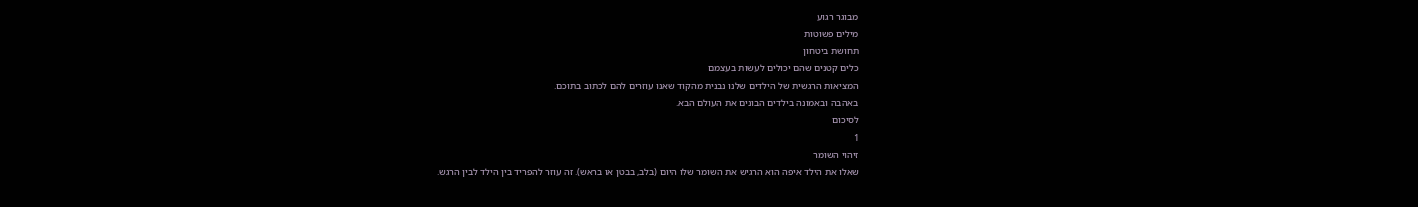מבוגר רגוע
מילים פשוטות
תחושת ביטחון
כלים קטנים שהם יכולים לעשות בעצמם
המציאות הרגשית של הילדים שלנו נבנית מהקוד שאנו עוזרים להם לכתוב בתוכם.
באהבה ובאמונה בילדים הבונים את העולם הבא.
לסיכום
1
זיהוי השומר
שאלו את הילד איפה הוא הרגיש את השומר שלו היום (בלב, בבטן או בראש). זה עוזר להפריד בין הילד לבין הרגש.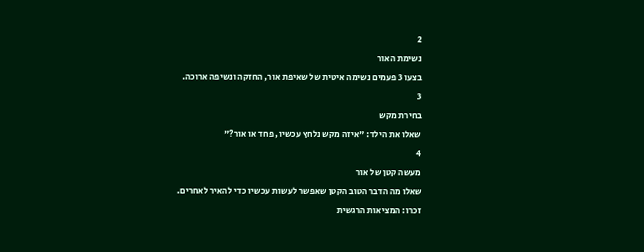2
נשימת האור
בצעו 3 פעמים נשימה איטית של שאיפת אור, החזקה ונשיפה ארוכה.
3
בחירת מקש
שאלו את הילד: "איזה מקש נלחץ עכשיו, פחד או אור?"
4
מעשה קטן של אור
שאלו מה הדבר הטוב הקטן שאפשר לעשות עכשיו כדי להאיר לאחרים.
זכרו: המציאות הרגשית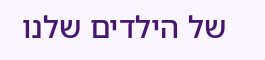של הילדים שלנו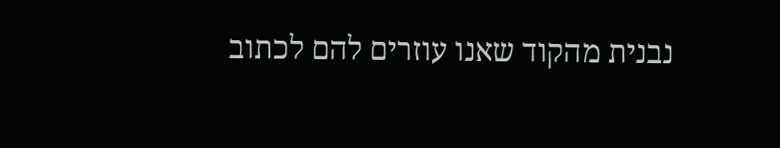נבנית מהקוד שאנו עוזרים להם לכתוב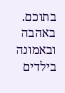בתוכם.
באהבה ובאמונה בילדים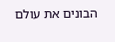הבונים את עולם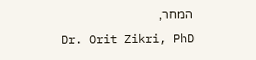המחר,
Dr. Orit Zikri, PhD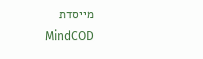מייסדת MindCOD